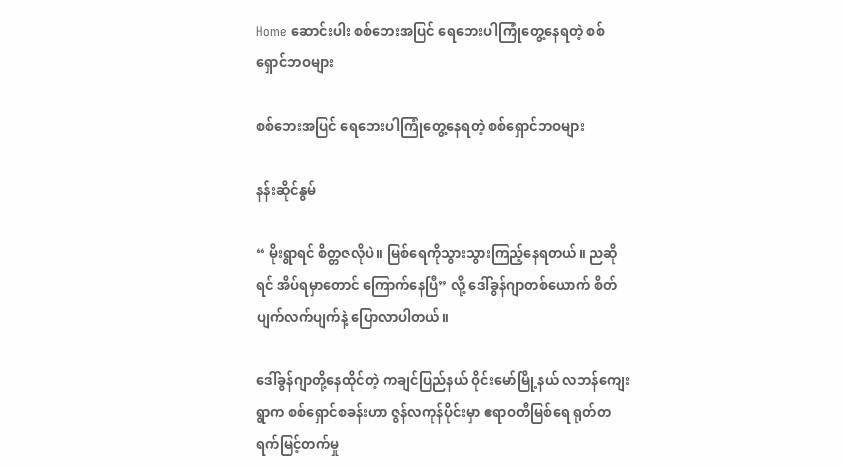Home ဆောင်းပါး စစ်ဘေးအပြင် ရေဘေးပါကြုံတွေ့နေရတဲ့ စစ်ရှောင်ဘဝများ

စစ်ဘေးအပြင် ရေဘေးပါကြုံတွေ့နေရတဲ့ စစ်ရှောင်ဘဝများ

နန်းဆိုင်နွမ်

“ မိုးရွာရင် စိတ္တဇလိုပဲ။ မြစ်ရေကိုသွားသွားကြည့်နေရတယ်။ ညဆိုရင် အိပ်ရမှာတောင် ကြောက်နေပြီ” လို့ ဒေါ်ခွန်ဂျာတစ်ယောက် စိတ်ပျက်လက်ပျက်နဲ့ ပြောလာပါတယ်။

ဒေါ်ခွန်ဂျာတို့နေထိုင်တဲ့ ကချင်ပြည်နယ် ဝိုင်းမော်မြို့နယ် လဘန်ကျေးရွာက စစ်ရှောင်စခန်းဟာ ဇွန်လကုန်ပိုင်းမှာ ဧရာဝတီမြစ်ရေ ရုတ်တရက်မြင့်တက်မှု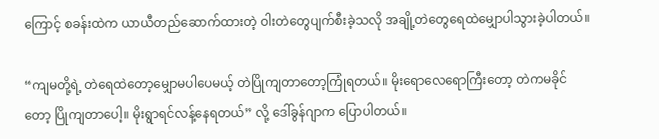ကြောင့် စခန်းထဲက ယာယီတည်ဆောက်ထားတဲ့ ဝါးတဲတွေပျက်စီးခဲ့သလို အချို့တဲတွေရေထဲမျှောပါသွားခဲ့ပါတယ်။

“ကျမတို့ရဲ့ တဲရေထဲတော့မျှောမပါပေမယ့် တဲပြိုကျတာတော့ကြုံရတယ်။ မိုးရောလေရောကြီးတော့ တဲကမခိုင်တော့ ပြိုကျတာပေါ့။ မိုးရွာရင်လန့်နေရတယ်” လို့ ဒေါ်ခွန်ဂျာက ပြောပါတယ်။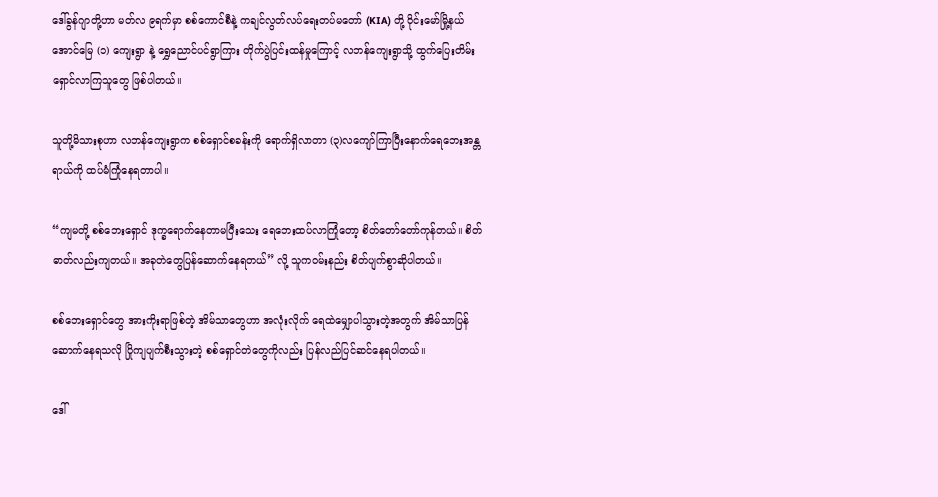ဒေါ်ခွန်ဂျာတို့ဟာ မတ်လ ၉ရက်မှာ စစ်ကောင်စီနဲ့ ကချင်လွတ်လပ်ရေးတပ်မတော် (KIA) တို့ ဝိုင်းမော်မြို့နယ် အောင်မြေ (၁) ကျေးရွာ နဲ့ ရွှေညောင်ပင်ရွာကြား တိုက်ပွဲပြင်းထန်မှုကြောင့် လဘန်ကျေးရွာသို့ ထွက်ပြေးတိမ်းရှောင်လာကြသူတွေ ဖြစ်ပါတယ်။

သူတို့မိသားစုဟာ လဘန်ကျေးရွာက စစ်ရှောင်စခန်းကို ရောက်ရှိလာတာ (၃)လကျော်ကြာပြီးနောက်ရေဘေးအန္တရာယ်ကို ထပ်မံကြုံနေရတာပါ။

“ကျမတို့ စစ်ဘေးရှောင် ဒုက္ခရောက်နေတာမပြီးသေး ရေဘေးထပ်လာကြုံတော့ စိတ်တော်တော်ကုန်တယ်။ စိတ်ဓာတ်လည်းကျတယ်။ အခုတဲတွေပြန်ဆောက်နေရတယ်” လို့ သူကဝမ်းနည်း စိတ်ပျက်စွာဆိုပါတယ်။

စစ်ဘေးရှောင်တွေ အားကိုးရာဖြစ်တဲ့ အိမ်သာတွေဟာ အလုံးလိုက် ရေထဲမျှောပါသွားတဲ့အတွက် အိမ်သာပြန်ဆောက်နေရသလို ပြိုကျပျက်စီးသွားတဲ့ စစ်ရှောင်တဲတွေကိုလည်း ပြန်လည်ပြင်ဆင်နေရပါတယ်။

ဒေါ်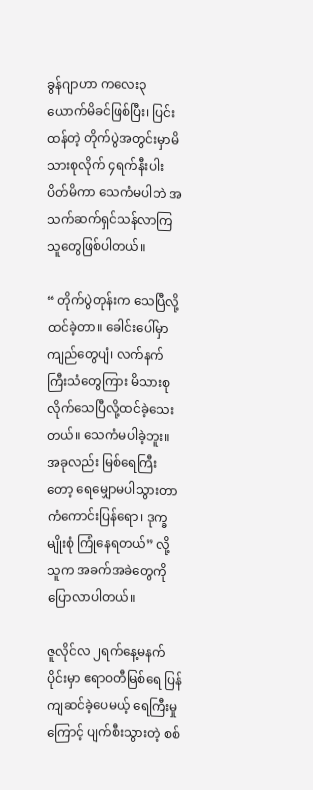ခွန်ဂျာဟာ ကလေး၃ယောက်မိခင်ဖြစ်ပြီး၊ ပြင်းထန်တဲ့ တိုက်ပွဲအတွင်းမှာမိသားစုလိုက် ၄ရက်နီးပါးပိတ်မိကာ သေကံမပါဘဲ အသက်ဆက်ရှင်သန်လာကြသူတွေဖြစ်ပါတယ်။

“ တိုက်ပွဲတုန်းက သေပြီလို့ထင်ခဲ့တာ။ ခေါင်းပေါ်မှာ ကျည်တွေပျံ၊ လက်နက်ကြီးသံတွေကြား မိသားစုလိုက်သေပြီလို့ထင်ခဲ့သေးတယ်။ သေကံမပါခဲ့ဘူး။ အခုလည်း မြစ်ရေကြီးတော့ ရေမျှောမပါသွားတာကံကောင်းပြန်ရော၊ ဒုက္ခမျိုးစုံ ကြုံနေရတယ်” လို့ သူက အခက်အခဲတွေကို ပြောလာပါတယ်။

ဇူလိုင်လ ၂ရက်နေ့မနက်ပိုင်းမှာ ဧရာဝတီမြစ်ရေ ပြန်ကျဆင်ခဲ့ပေမယ့် ရေကြီးမှုကြောင့် ပျက်စီးသွားတဲ့ စစ်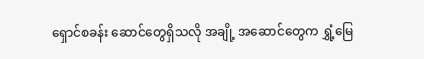ရှောင်စခန်း ဆောင်တွေရှိသလို အချို့ အဆောင်တွေက ရွှံ့မြေ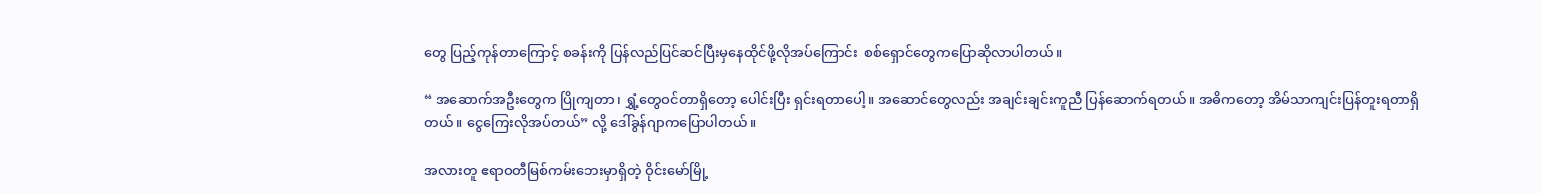တွေ ပြည့်ကုန်တာကြောင့် စခန်းကို ပြန်လည်ပြင်ဆင်ပြီးမှနေထိုင်ဖို့လိုအပ်ကြောင်း  စစ်ရှောင်တွေကပြောဆိုလာပါတယ်။

“ အဆောက်အဦးတွေက ပြိုကျတာ၊ ရွှံ့တွေဝင်တာရှိတော့ ပေါင်းပြီး ရှင်းရတာပေါ့။ အဆောင်တွေလည်း အချင်းချင်းကူညီ ပြန်ဆောက်ရတယ်။ အဓိကတော့ အိမ်သာကျင်းပြန်တူးရတာရှိတယ်။ ငွေကြေးလိုအပ်တယ်” လို့ ဒေါ်ခွန်ဂျာကပြောပါတယ်။

အလားတူ ဧရာဝတီမြစ်ကမ်းဘေးမှာရှိတဲ့ ဝိုင်းမော်မြို့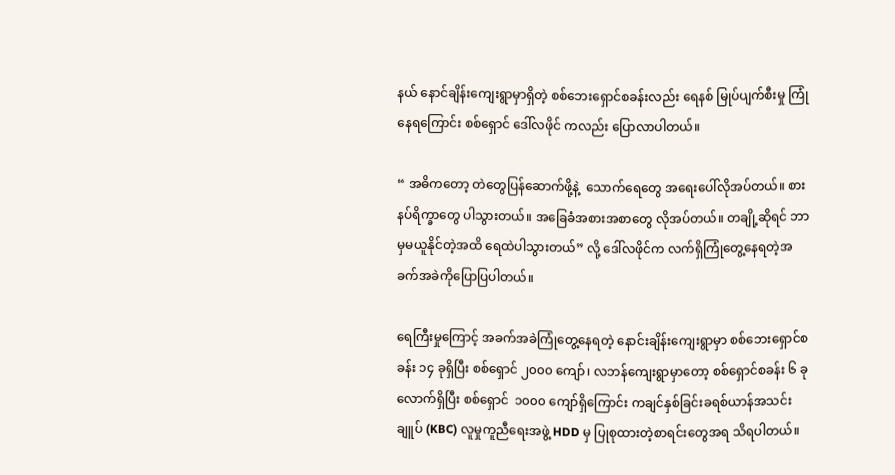နယ် နောင်ချိန်းကျေးရွာမှာရှိတဲ့ စစ်ဘေးရှောင်စခန်းလည်း ရေနစ် မြုပ်ပျက်စီးမှု ကြုံနေရကြောင်း စစ်ရှောင် ဒေါ်လဖိုင် ကလည်း ပြောလာပါတယ်။

“ အဓိကတော့ တဲတွေပြန်ဆောက်ဖို့နဲ့  သောက်ရေတွေ အရေးပေါ်လိုအပ်တယ်။ စားနပ်ရိက္ခာတွေ ပါသွားတယ်။ အခြေခံအစားအစာတွေ လိုအပ်တယ်။ တချို့ဆိုရင် ဘာမှမယူနိုင်တဲ့အထိ ရေထဲပါသွားတယ်” လို့ ဒေါ်လဖိုင်က လက်ရှိကြုံတွေ့နေရတဲ့အခက်အခဲကိုပြောပြပါတယ်။

ရေကြီးမှုကြောင့် အခက်အခဲကြုံတွေ့နေရတဲ့ နောင်းချိန်းကျေးရွာမှာ စစ်ဘေးရှောင်စခန်း ၁၄ ခုရှိပြီး စစ်ရှောင် ၂၀၀၀ ကျော်၊ လဘန်ကျေးရွာမှာတော့ စစ်ရှောင်စခန်း ၆ ခုလောက်ရှိပြီး စစ်ရှောင်  ၁၀၀၀ ကျော်ရှိကြောင်း ကချင်နှစ်ခြင်းခရစ်ယာန်အသင်းချူပ် (KBC) လူမှုကူညီရေးအဖွဲ့ HDD မှ ပြုစုထားတဲ့စာရင်းတွေအရ သိရပါတယ်။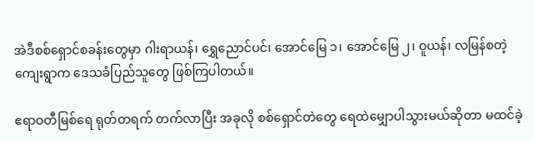အဲဒီစစ်ရှောင်စခန်းတွေမှာ ဂါးရာယန်၊ ရွှေညောင်ပင်၊ အောင်မြေ ၁၊ အောင်မြေ ၂၊ ဝူယန်၊ လမြန်စတဲ့ကျေးရွာက ဒေသခံပြည်သူတွေ ဖြစ်ကြပါတယ်။

ဧရာဝတီမြစ်ရေ ရုတ်တရက် တက်လာပြီး အခုလို စစ်ရှောင်တဲတွေ ရေထဲမျှောပါသွားမယ်ဆိုတာ မထင်ခဲ့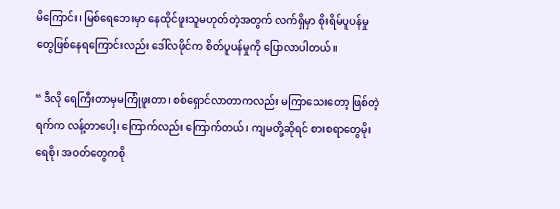မိကြောင်း၊ မြစ်ရေဘေးမှာ နေထိုင်ဖူးသူမဟုတ်တဲ့အတွက် လက်ရှိမှာ စိုးရိမ်ပူပန်မှုတွေဖြစ်နေရကြောင်းလည်း ဒေါ်လဖိုင်က စိတ်ပူပန်မှုကို ပြောလာပါတယ်။

“ ဒီလို ရေကြီးတာမှမကြုံဖူးတာ၊ စစ်ရှောင်လာတာကလည်း မကြာသေးတော့ ဖြစ်တဲ့ရက်က လန့်တာပေါ့၊ ကြောက်လည်း ကြောက်တယ်၊ ကျမတို့ဆိုရင် စားစရာတွေမိုးရေစို၊ အဝတ်တွေကစို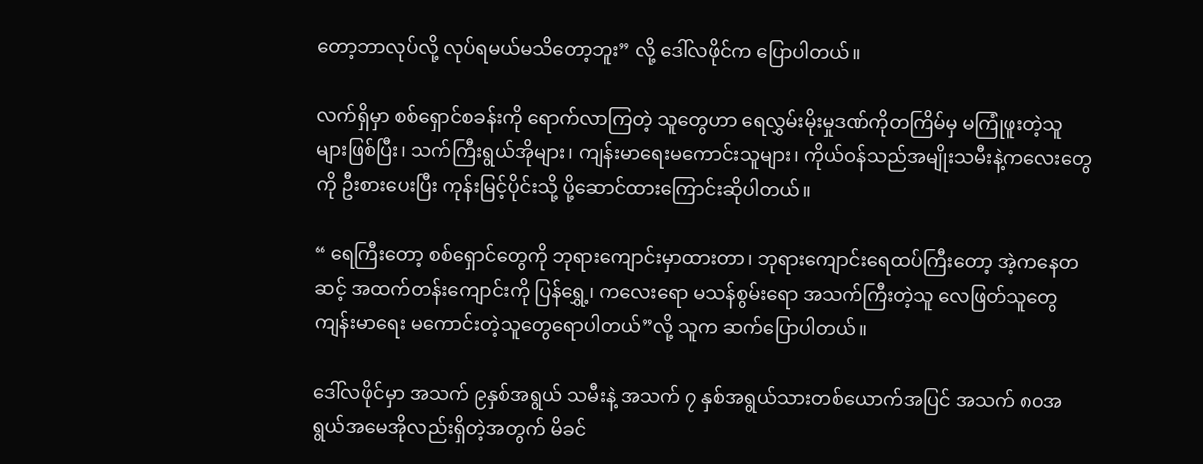တော့ဘာလုပ်လို့ လုပ်ရမယ်မသိတော့ဘူး” လို့ ဒေါ်လဖိုင်က ပြောပါတယ်။

လက်ရှိမှာ စစ်ရှောင်စခန်းကို ရောက်လာကြတဲ့ သူတွေဟာ ရေလွှမ်းမိုးမှုဒဏ်ကိုတကြိမ်မှ မကြုံဖူးတဲ့သူများဖြစ်ပြီး၊ သက်ကြီးရွယ်အိုများ၊ ကျန်းမာရေးမကောင်းသူများ၊ ကိုယ်ဝန်သည်အမျိုးသမီးနဲ့ကလေးတွေကို ဦးစားပေးပြီး ကုန်းမြင့်ပိုင်းသို့ ပို့ဆောင်ထားကြောင်းဆိုပါတယ်။

“ ရေကြီးတော့ စစ်ရှောင်တွေကို ဘုရားကျောင်းမှာထားတာ၊ ဘုရားကျောင်းရေထပ်ကြီးတော့ အဲ့ကနေတဆင့် အထက်တန်းကျောင်းကို ပြန်ရွှေ့၊ ကလေးရော မသန်စွမ်းရော အသက်ကြီးတဲ့သူ လေဖြတ်သူတွေ ကျန်းမာရေး မကောင်းတဲ့သူတွေရောပါတယ်”လို့ သူက ဆက်ပြောပါတယ်။

ဒေါ်လဖိုင်မှာ အသက် ၉နှစ်အရွယ် သမီးနဲ့ အသက် ၇ နှစ်အရွယ်သားတစ်ယောက်အပြင် အသက် ၈၀အရွယ်အမေအိုလည်းရှိတဲ့အတွက် မိခင်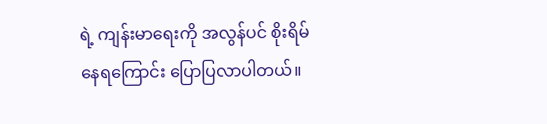ရဲ့ ကျန်းမာရေးကို အလွန်ပင် စိုးရိမ်နေရကြောင်း ပြောပြလာပါတယ်။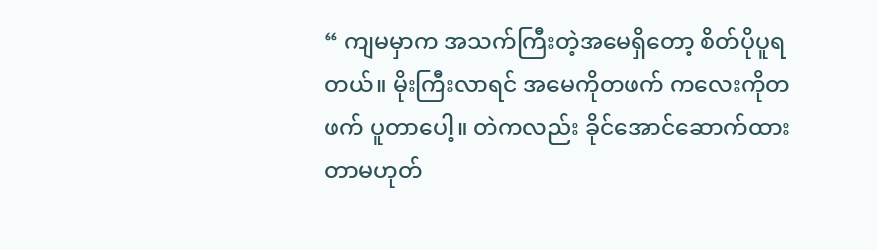“ ကျမမှာက အသက်ကြီးတဲ့အမေရှိတော့ စိတ်ပိုပူရတယ်။ မိုးကြီးလာရင် အမေကိုတဖက် ကလေးကိုတဖက် ပူတာပေါ့။ တဲကလည်း ခိုင်အောင်ဆောက်ထားတာမဟုတ်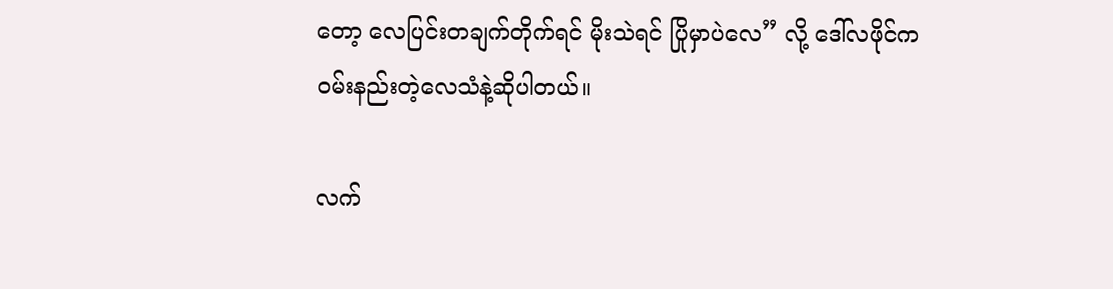တော့ လေပြင်းတချက်တိုက်ရင် မိုးသဲရင် ပြိုမှာပဲလေ” လို့ ဒေါ်လဖိုင်က ဝမ်းနည်းတဲ့လေသံနဲ့ဆိုပါတယ်။

လက်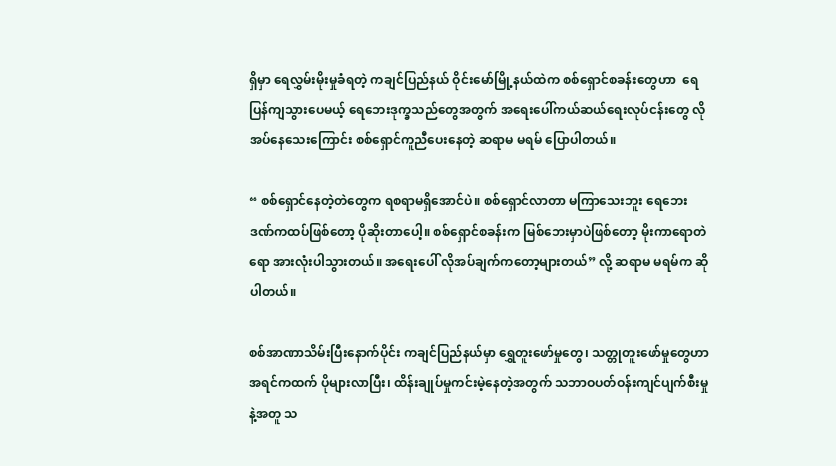ရှိမှာ ရေလွှမ်းမိုးမှုခံရတဲ့ ကချင်ပြည်နယ် ဝိုင်းမော်မြို့နယ်ထဲက စစ်ရှောင်စခန်းတွေဟာ  ရေပြန်ကျသွားပေမယ့် ရေဘေးဒုက္ခသည်တွေအတွက် အရေးပေါ်ကယ်ဆယ်ရေးလုပ်ငန်းတွေ လိုအပ်နေသေးကြောင်း စစ်ရှောင်ကူညီပေးနေတဲ့ ဆရာမ မရမ် ပြောပါတယ်။

“ စစ်ရှောင်နေတဲ့တဲတွေက ရစရာမရှိအောင်ပဲ။ စစ်ရှောင်လာတာ မကြာသေးဘူး ရေဘေးဒဏ်ကထပ်ဖြစ်တော့ ပိုဆိုးတာပေါ့။ စစ်ရှောင်စခန်းက မြစ်ဘေးမှာပဲဖြစ်တော့ မိုးကာရောတဲရော အားလုံးပါသွားတယ်။ အရေးပေါ် လိုအပ်ချက်ကတော့များတယ်” လို့ ဆရာမ မရမ်က ဆိုပါတယ်။

စစ်အာဏာသိမ်းပြီးနောက်ပိုင်း ကချင်ပြည်နယ်မှာ ရွှေတူးဖော်မှုတွေ၊ သတ္တုတူးဖော်မှုတွေဟာ အရင်ကထက် ပိုများလာပြီး၊ ထိန်းချုပ်မှုကင်းမဲ့နေတဲ့အတွက် သဘာဝပတ်ဝန်းကျင်ပျက်စီးမှုနဲ့အတူ သ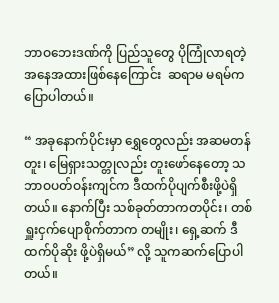ဘာဝဘေးဒဏ်ကို ပြည်သူတွေ ပိုကြုံလာရတဲ့အနေအထားဖြစ်နေကြောင်း  ဆရာမ မရမ်ကပြောပါတယ်။

“ အခုနောက်ပိုင်းမှာ ရွှေတွေလည်း အဆမတန်တူး၊ မြေရှားသတ္တုလည်း တူးဖော်နေတော့ သဘာဝပတ်ဝန်းကျင်က ဒီထက်ပိုပျက်စီးဖို့ပဲရှိတယ်။ နောက်ပြီး သစ်ခုတ်တာကတပိုင်း၊ တစ်ရှူးငှက်ပျောစိုက်တာက တမျိုး၊ ရှေ့ဆက် ဒီထက်ပိုဆိုး ဖို့ပဲရှိမယ်” လို့ သူကဆက်ပြောပါတယ်။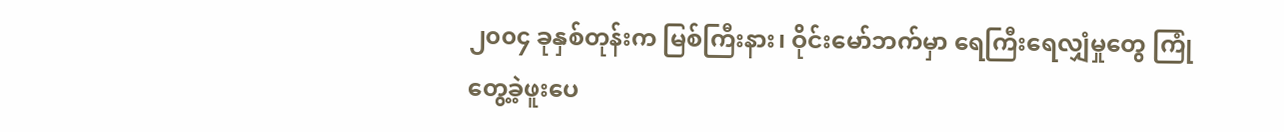၂၀၀၄ ခုနှစ်တုန်းက မြစ်ကြီးနား၊ ဝိုင်းမော်ဘက်မှာ ရေကြီးရေလျှံမှုတွေ ကြုံတွေ့ခဲ့ဖူးပေ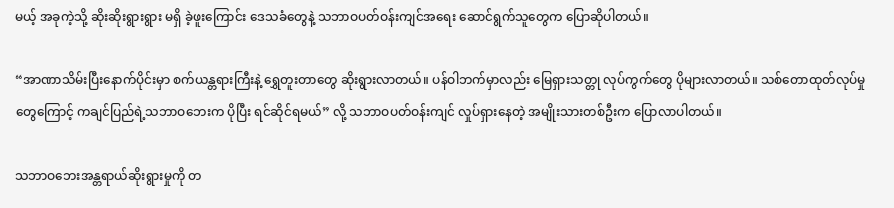မယ့် အခုကဲ့သို့ ဆိုးဆိုးရွားရွား မရှိ ခဲ့ဖူးကြောင်း ဒေသခံတွေနဲ့ သဘာဝပတ်ဝန်းကျင်အရေး ဆောင်ရွက်သူတွေက ပြောဆိုပါတယ်။

“အာဏာသိမ်းပြီးနောက်ပိုင်းမှာ စက်ယန္တရားကြီးနဲ့ ရွှေတူးတာတွေ ဆိုးရွားလာတယ်။ ပန်ဝါဘက်မှာလည်း မြေရှားသတ္တု လုပ်ကွက်တွေ ပိုများလာတယ်။ သစ်တောထုတ်လုပ်မှုတွေကြောင့် ကချင်ပြည်ရဲ့သဘာဝဘေးက ပိုပြီး ရင်ဆိုင်ရမယ်” လို့ သဘာဝပတ်ဝန်းကျင် လှုပ်ရှားနေတဲ့ အမျိုးသားတစ်ဦးက ပြောလာပါတယ်။

သဘာဝဘေးအန္တရာယ်ဆိုးရွားမှုကို တ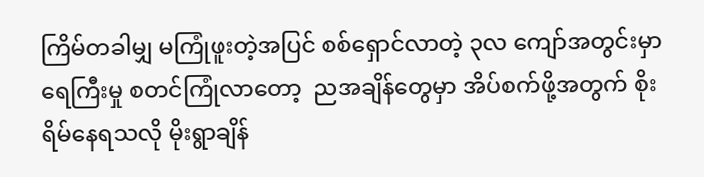ကြိမ်တခါမျှ မကြုံဖူးတဲ့အပြင် စစ်ရှောင်လာတဲ့ ၃လ ကျော်အတွင်းမှာ ရေကြီးမှု စတင်ကြုံလာတော့  ညအချိန်တွေမှာ အိပ်စက်ဖို့အတွက် စိုးရိမ်နေရသလို မိုးရွာချိန်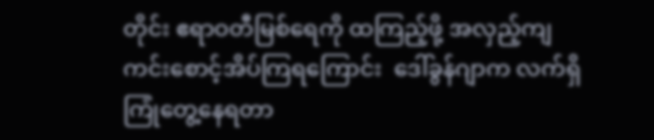တိုင်း ဧရာဝတီမြစ်ရေကို ထကြည့်ဖို့ အလှည့်ကျကင်းစောင့်အိပ်ကြရကြောင်း  ဒေါ်ခွန်ဂျာက လက်ရှိ ကြုံတွေ့နေရတာ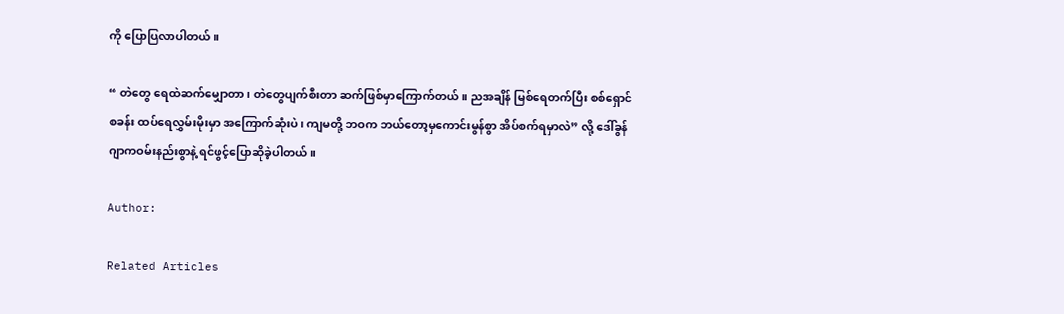ကို ပြောပြလာပါတယ်။

“ တဲတွေ ရေထဲဆက်မျှောတာ၊ တဲတွေပျက်စီးတာ ဆက်ဖြစ်မှာကြောက်တယ်။ ညအချိန် မြစ်ရေတက်ပြီး စစ်ရှောင်စခန်း ထပ်ရေလွှမ်းမိုးမှာ အကြောက်ဆုံးပဲ၊ ကျမတို့ ဘဝက ဘယ်တော့မှကောင်းမွန်စွာ အိပ်စက်ရမှာလဲ” လို့ ဒေါ်ခွန်ဂျာကဝမ်းနည်းစွာနဲ့ ရင်ဖွင့်ပြောဆိုခဲ့ပါတယ်။

Author:

Related Articles